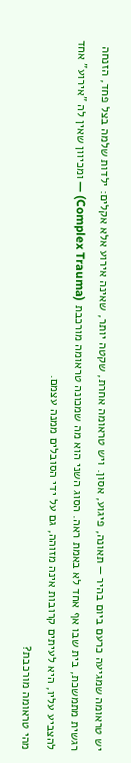יש טראומה שמגיעה כרעם ביום בהיר — תאונה, פיגוע, אסון. ויש טראומה אחרת, שקטה יותר, שאינה אירוע אלא אקלים: ילדות שלמה בצל פחד, הזנחה רגשית מתמשכת, בית שבו אף אחד לא באמת ראה. הסוג השני הוא מה שמכונה טראומה מורכבת (Complex Trauma) — ומכיוון שאין לה "אירוע" אחד להצביע עליו, היא לעיתים קרובות אינה מזוהה, גם על ידי הסובלים ממנה עצמם.
מהי טראומה מורכבת?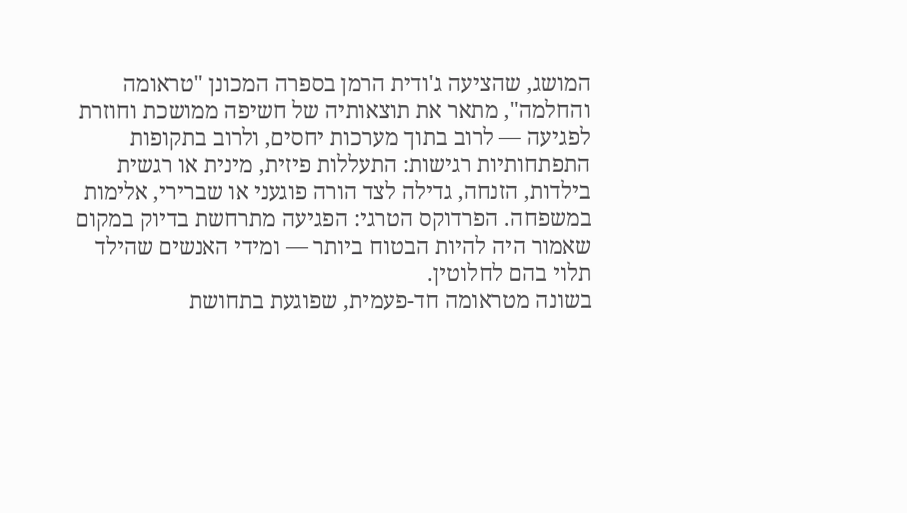המושג, שהציעה ג'ודית הרמן בספרה המכונן "טראומה והחלמה", מתאר את תוצאותיה של חשיפה ממושכת וחוזרת לפגיעה — לרוב בתוך מערכות יחסים, ולרוב בתקופות התפתחותיות רגישות: התעללות פיזית, מינית או רגשית בילדות, הזנחה, גדילה לצד הורה פוגעני או שברירי, אלימות במשפחה. הפרדוקס הטרגי: הפגיעה מתרחשת בדיוק במקום שאמור היה להיות הבטוח ביותר — ומידי האנשים שהילד תלוי בהם לחלוטין.
בשונה מטראומה חד-פעמית, שפוגעת בתחושת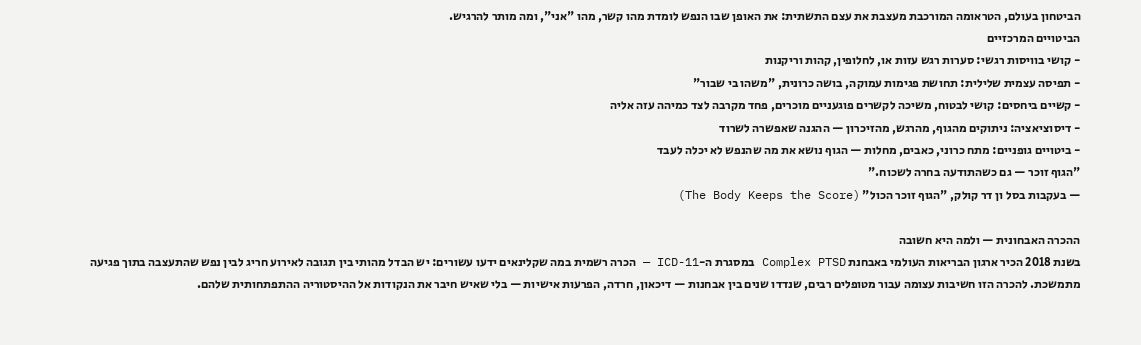הביטחון בעולם, הטראומה המורכבת מעצבת את עצם התשתית: את האופן שבו הנפש לומדת מהו קשר, מהו "אני", ומה מותר להרגיש.
הביטויים המרכזיים
- קושי בוויסות רגשי: סערות רגש עזות או, לחלופין, קהות וריקנות
- תפיסה עצמית שלילית: תחושת פגימות עמוקה, בושה כרונית, "משהו בי שבור"
- קשיים ביחסים: קושי לבטוח, משיכה לקשרים פוגעניים מוכרים, פחד מקרבה לצד כמיהה עזה אליה
- דיסוציאציה: ניתוקים מהגוף, מהרגש, מהזיכרון — ההגנה שאפשרה לשרוד
- ביטויים גופניים: מתח כרוני, כאבים, מחלות — הגוף נושא את מה שהנפש לא יכלה לעבד
"הגוף זוכר — גם כשהתודעה בחרה לשכוח."
— בעקבות בסל ון דר קולק, "הגוף זוכר הכול" (The Body Keeps the Score)

ההכרה האבחונית — ולמה היא חשובה
בשנת 2018 הכיר ארגון הבריאות העולמי באבחנת Complex PTSD במסגרת ה-ICD-11 — הכרה רשמית במה שקלינאים ידעו עשורים: יש הבדל מהותי בין תגובה לאירוע חריג לבין נפש שהתעצבה בתוך פגיעה מתמשכת. להכרה הזו חשיבות עצומה עבור מטופלים רבים, שנדדו שנים בין אבחנות — דיכאון, חרדה, הפרעות אישיות — בלי שאיש חיבר את הנקודות אל ההיסטוריה ההתפתחותית שלהם.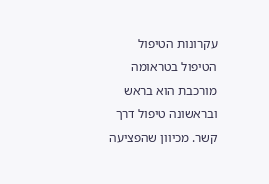עקרונות הטיפול
הטיפול בטראומה מורכבת הוא בראש ובראשונה טיפול דרך קשר. מכיוון שהפציעה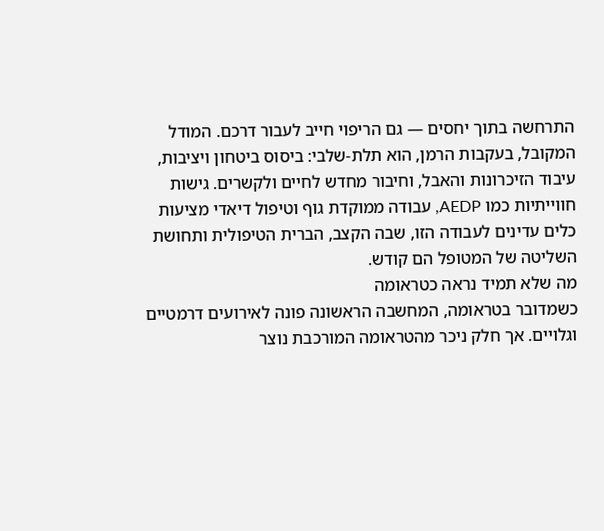התרחשה בתוך יחסים — גם הריפוי חייב לעבור דרכם. המודל המקובל, בעקבות הרמן, הוא תלת-שלבי: ביסוס ביטחון ויציבות, עיבוד הזיכרונות והאבל, וחיבור מחדש לחיים ולקשרים. גישות חווייתיות כמו AEDP, עבודה ממוקדת גוף וטיפול דיאדי מציעות כלים עדינים לעבודה הזו, שבה הקצב, הברית הטיפולית ותחושת השליטה של המטופל הם קודש.
מה שלא תמיד נראה כטראומה
כשמדובר בטראומה, המחשבה הראשונה פונה לאירועים דרמטיים וגלויים. אך חלק ניכר מהטראומה המורכבת נוצר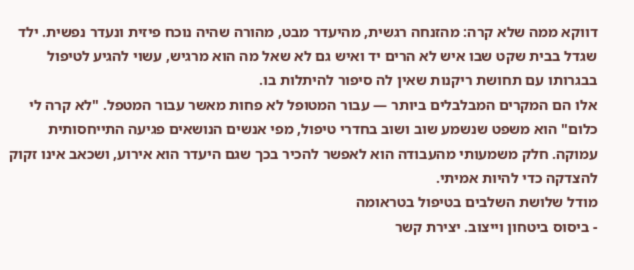דווקא ממה שלא קרה: מהזנחה רגשית, מהיעדר מבט, מהורה שהיה נוכח פיזית ונעדר נפשית. ילד שגדל בבית שקט שבו איש לא הרים יד ואיש גם לא שאל מה הוא מרגיש, עשוי להגיע לטיפול בבגרותו עם תחושת ריקנות שאין לה סיפור להיתלות בו.
אלו הם המקרים המבלבלים ביותר — עבור המטופל לא פחות מאשר עבור המטפל. "לא קרה לי כלום" הוא משפט שנשמע שוב ושוב בחדרי טיפול, מפי אנשים הנושאים פגיעה התייחסותית עמוקה. חלק משמעותי מהעבודה הוא לאפשר להכיר בכך שגם היעדר הוא אירוע, ושכאב אינו זקוק להצדקה כדי להיות אמיתי.
מודל שלושת השלבים בטיפול בטראומה
- ביסוס ביטחון וייצוב. יצירת קשר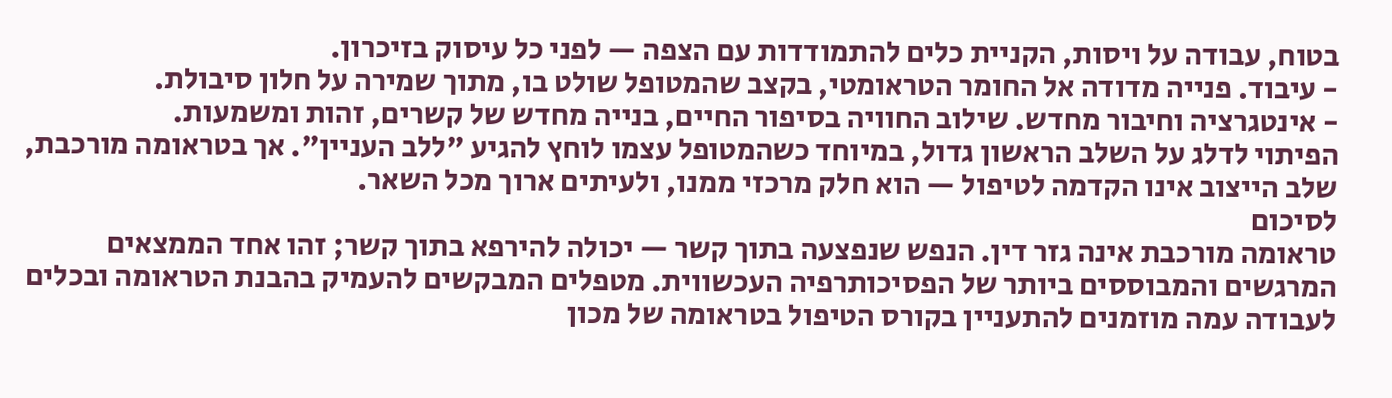בטוח, עבודה על ויסות, הקניית כלים להתמודדות עם הצפה — לפני כל עיסוק בזיכרון.
- עיבוד. פנייה מדודה אל החומר הטראומטי, בקצב שהמטופל שולט בו, מתוך שמירה על חלון סיבולת.
- אינטגרציה וחיבור מחדש. שילוב החוויה בסיפור החיים, בנייה מחדש של קשרים, זהות ומשמעות.
הפיתוי לדלג על השלב הראשון גדול, במיוחד כשהמטופל עצמו לוחץ להגיע "ללב העניין". אך בטראומה מורכבת, שלב הייצוב אינו הקדמה לטיפול — הוא חלק מרכזי ממנו, ולעיתים ארוך מכל השאר.
לסיכום
טראומה מורכבת אינה גזר דין. הנפש שנפצעה בתוך קשר — יכולה להירפא בתוך קשר; זהו אחד הממצאים המרגשים והמבוססים ביותר של הפסיכותרפיה העכשווית. מטפלים המבקשים להעמיק בהבנת הטראומה ובכלים לעבודה עמה מוזמנים להתעניין בקורס הטיפול בטראומה של מכון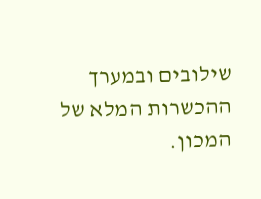שילובים ובמערך ההכשרות המלא של המכון.